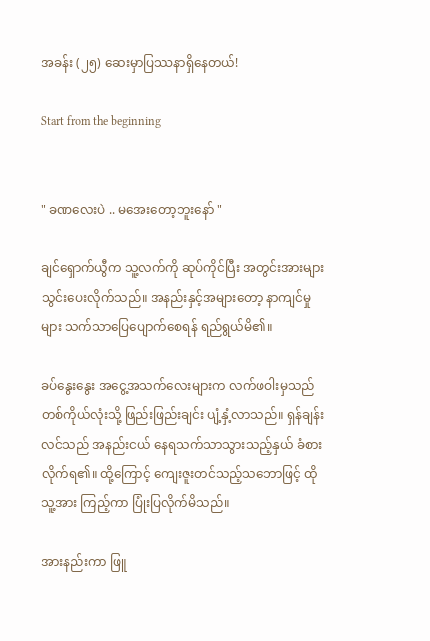အခန်း (၂၅) ဆေးမှာပြဿနာရှိနေတယ်!

Start from the beginning


" ခဏလေးပဲ .. မအေးတော့ဘူးနော် "

ချင်ရှောက်ယွီက သူ့လက်ကို ဆုပ်ကိုင်ပြီး အတွင်းအားများ သွင်းပေးလိုက်သည်။ အနည်းနှင့်အများတော့ နာကျင်မှုများ သက်သာပြေပျောက်စေရန် ရည်ရွယ်မိ၏။

ခပ်နွေးနွေး အ‌ငွေ့အသက်လေးများက လက်ဖဝါးမှသည် တစ်ကိုယ်လုံးသို့ ဖြည်းဖြည်းချင်း ပျံ့နှံ့လာသည်။ ရှန်ချန်းလင်သည် အနည်းငယ် နေရသက်သာသွားသည့်နှယ် ခံစားလိုက်ရ၏။ ထို့ကြောင့် ကျေးဇူးတင်သည့်သဘောဖြင့် ထိုသူ့အား ကြည့်ကာ ပြုံးပြလိုက်မိသည်။

အားနည်းကာ ဖြူ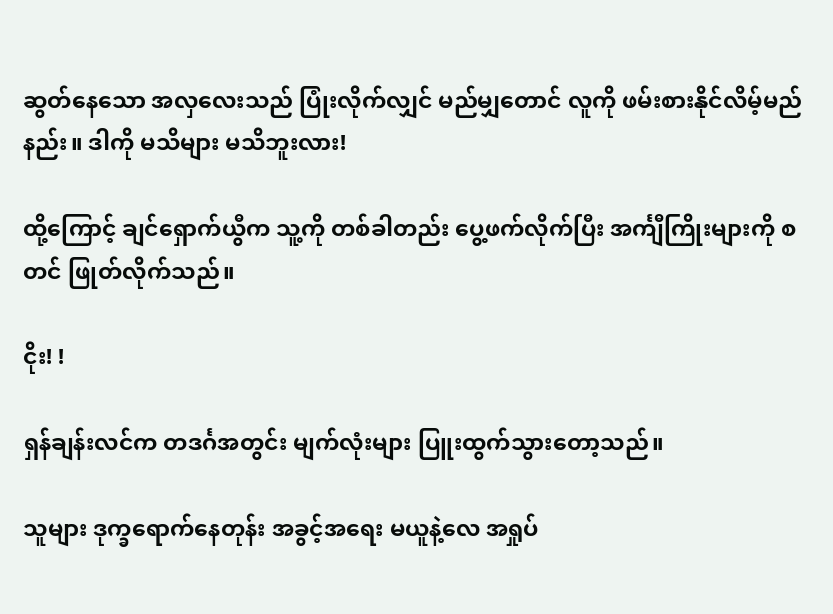ဆွတ်နေသော အလှလေးသည် ပြုံးလိုက်လျှင် မည်မျှတောင် လူကို ဖမ်းစားနိုင်လိမ့်မည်နည်း။ ဒါကို မသိများ မသိဘူးလား!

ထို့ကြောင့် ချင်‌ရှောက်ယွီက သူ့ကို တစ်ခါတည်း ပွေ့ဖက်လိုက်ပြီး အင်္ကျီကြိုးများကို စတင် ဖြုတ်လိုက်သည်။

ငိုး! !

ရှန်ချန်းလင်က တဒင်္ဂအတွင်း မျက်လုံးများ ပြူးထွက်သွားတော့သည်။

သူများ ဒုက္ခရောက်နေတုန်း အခွင့်အရေး မယူနဲ့လေ အရှုပ်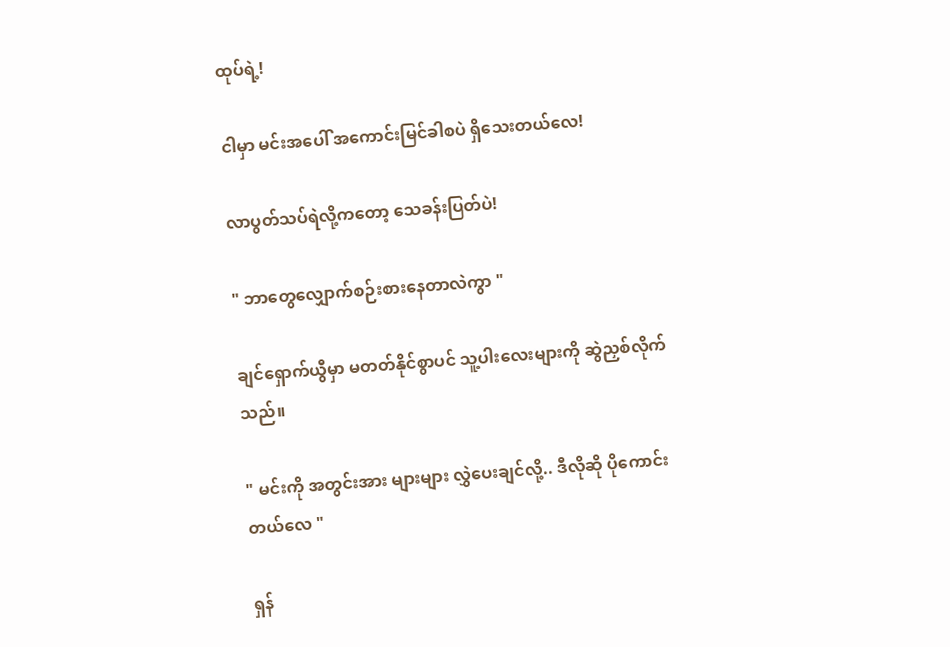ထုပ်ရဲ့!

ငါမှာ မင်းအပေါ် အကောင်းမြင်ခါစပဲ ရှိသေးတယ်လေ!

လာပွတ်သပ်ရဲလို့ကတော့ သေခန်းပြတ်ပဲ!

" ဘာတွေလျှောက်စဉ်းစားနေတာလဲကွာ "

ချင်ရှောက်ယွီမှာ မတတ်နိုင်စွာပင် သူ့ပါးလေးများကို ဆွဲညှစ်လိုက်သည်။

" မင်းကို အတွင်းအား များများ လွှဲပေးချင်လို့.. ဒီလိုဆို ပိုကောင်းတယ်လေ "

ရှန်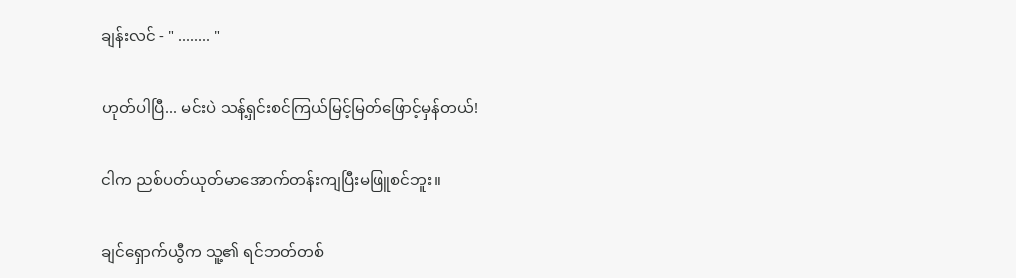ချန်းလင် - " ........ "

ဟုတ်ပါပြီ... မင်းပဲ သန့်ရှင်းစင်ကြယ်မြင့်မြတ်ဖြောင့်မှန်တယ်!

ငါက ညစ်ပတ်ယုတ်မာအောက်တန်းကျပြီးမဖြူစင်ဘူး။

ချင်ရှောက်ယွီက သူ့၏ ရင်ဘတ်တစ်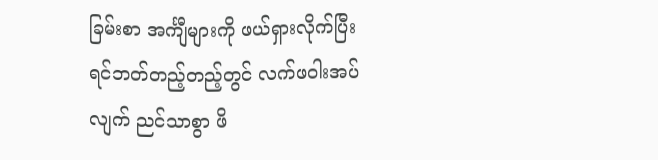ခြမ်းစာ အင်္ကျီများကို ဖယ်ရှားလိုက်ပြီး ရင်ဘတ်တည့်တည့်တွင် လက်ဖဝါးအပ်လျက် ညင်သာစွာ ဖိ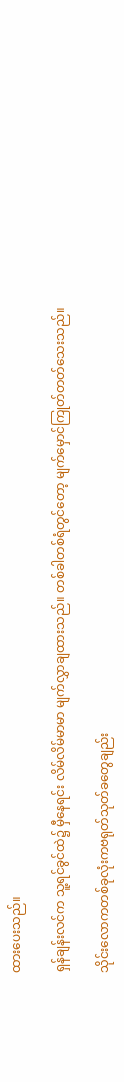ထားပေးသည်။

ရှန်ချန်းလင်က သူ့ရင်ခွင်ထဲ၌ မှီနေရင်း လိမ်လိမ်မာမာ မျက်လွှာချထားသည်။ တစ်ခါတစ်ရံတွင်တော့ မျက်မှောင်ကြုတ်တတ်သေးသည်။

သိုင်းလောကတစ်ခုလုံးကဗရုတ်သုတ်ခတွေချည်း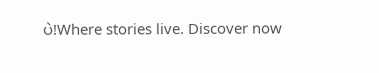ပဲ!Where stories live. Discover now